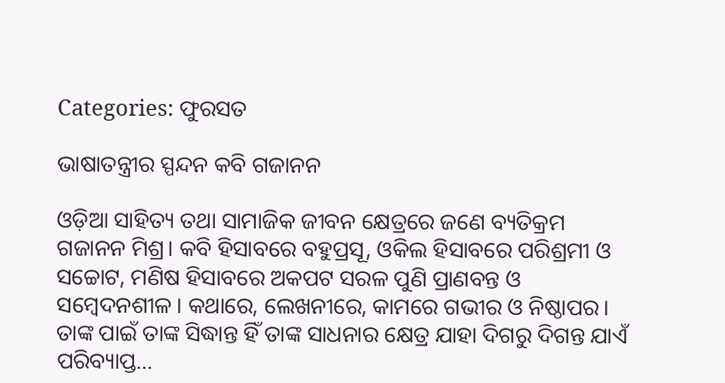Categories: ଫୁରସତ

ଭାଷାତନ୍ତ୍ରୀର ସ୍ପନ୍ଦନ କବି ଗଜାନନ

ଓଡ଼ିଆ ସାହିତ୍ୟ ତଥା ସାମାଜିକ ଜୀବନ କ୍ଷେତ୍ରରେ ଜଣେ ବ୍ୟତିକ୍ରମ ଗଜାନନ ମିଶ୍ର। କବି ହିସାବରେ ବହୁପ୍ରସୂ, ଓକିଲ ହିସାବରେ ପରିଶ୍ରମୀ ଓ ସଚ୍ଚୋଟ, ମଣିଷ ହିସାବରେ ଅକପଟ ସରଳ ପୁଣି ପ୍ରାଣବନ୍ତ ଓ ସମ୍ବେଦନଶୀଳ। କଥାରେ, ଲେଖନୀରେ, କାମରେ ଗଭୀର ଓ ନିଷ୍ଠାପର। ତାଙ୍କ ପାଇଁ ତାଙ୍କ ସିଦ୍ଧାନ୍ତ ହିଁ ତାଙ୍କ ସାଧନାର କ୍ଷେତ୍ର ଯାହା ଦିଗରୁ ଦିଗନ୍ତ ଯାଏଁ ପରିବ୍ୟାପ୍ତ…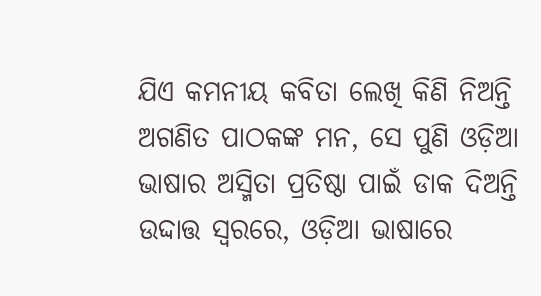ଯିଏ କମନୀୟ କବିତା ଲେଖି କିଣି ନିଅନ୍ତି ଅଗଣିତ ପାଠକଙ୍କ ମନ, ସେ ପୁଣି ଓଡ଼ିଆ ଭାଷାର ଅସ୍ମିତା ପ୍ରତିଷ୍ଠା ପାଇଁ ଡାକ ଦିଅନ୍ତି ଉଦ୍ଦାତ୍ତ ସ୍ବରରେ, ଓଡ଼ିଆ ଭାଷାରେ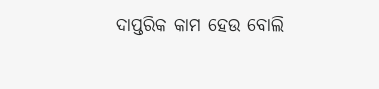ଦାପ୍ତରିକ କାମ ହେଉ ବୋଲି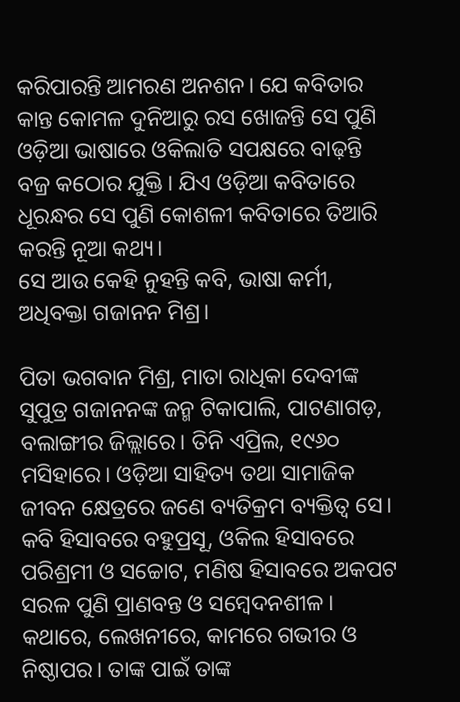କରିପାରନ୍ତି ଆମରଣ ଅନଶନ। ଯେ କବିତାର କାନ୍ତ କୋମଳ ଦୁନିଆରୁ ରସ ଖୋଜନ୍ତି ସେ ପୁଣି ଓଡ଼ିଆ ଭାଷାରେ ଓକିଲାତି ସପକ୍ଷରେ ବାଢ଼ନ୍ତି ବଜ୍ର କଠୋର ଯୁକ୍ତି। ଯିଏ ଓଡ଼ିଆ କବିତାରେ ଧୂରନ୍ଧର ସେ ପୁଣି କୋଶଳୀ କବିତାରେ ତିଆରି କରନ୍ତି ନୂଆ କଥ୍ୟ।
ସେ ଆଉ କେହି ନୁହନ୍ତି କବି, ଭାଷା କର୍ମୀ, ଅଧିବକ୍ତା ଗଜାନନ ମିଶ୍ର।

ପିତା ଭଗବାନ ମିଶ୍ର, ମାତା ରାଧିକା ଦେବୀଙ୍କ ସୁପୁତ୍ର ଗଜାନନଙ୍କ ଜନ୍ମ ଟିକାପାଲି, ପାଟଣାଗଡ଼, ବଲାଙ୍ଗୀର ଜିଲ୍ଲାରେ। ତିନି ଏପ୍ରିଲ, ୧୯୬୦ ମସିହାରେ। ଓଡ଼ିଆ ସାହିତ୍ୟ ତଥା ସାମାଜିକ ଜୀବନ କ୍ଷେତ୍ରରେ ଜଣେ ବ୍ୟତିକ୍ରମ ବ୍ୟକ୍ତିତ୍ୱ ସେ। କବି ହିସାବରେ ବହୁପ୍ରସୂ, ଓକିଲ ହିସାବରେ ପରିଶ୍ରମୀ ଓ ସଚ୍ଚୋଟ, ମଣିଷ ହିସାବରେ ଅକପଟ ସରଳ ପୁଣି ପ୍ରାଣବନ୍ତ ଓ ସମ୍ବେଦନଶୀଳ। କଥାରେ, ଲେଖନୀରେ, କାମରେ ଗଭୀର ଓ ନିଷ୍ଠାପର। ତାଙ୍କ ପାଇଁ ତାଙ୍କ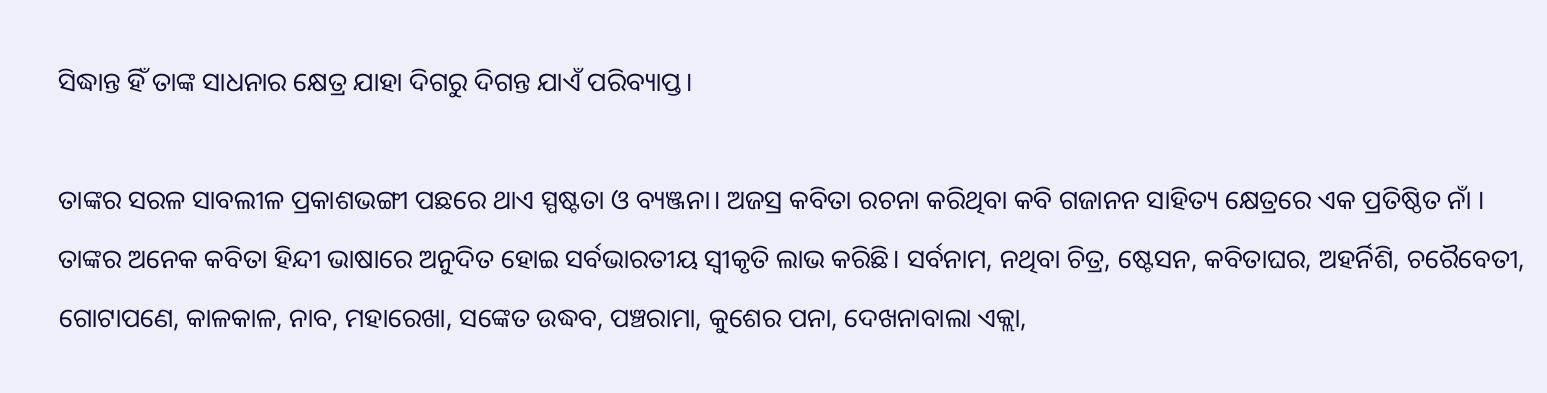ସିଦ୍ଧାନ୍ତ ହିଁ ତାଙ୍କ ସାଧନାର କ୍ଷେତ୍ର ଯାହା ଦିଗରୁ ଦିଗନ୍ତ ଯାଏଁ ପରିବ୍ୟାପ୍ତ।

ତାଙ୍କର ସରଳ ସାବଲୀଳ ପ୍ରକାଶଭଙ୍ଗୀ ପଛରେ ଥାଏ ସ୍ପଷ୍ଟତା ଓ ବ୍ୟଞ୍ଜନା। ଅଜସ୍ର କବିତା ରଚନା କରିଥିବା କବି ଗଜାନନ ସାହିତ୍ୟ କ୍ଷେତ୍ରରେ ଏକ ପ୍ରତିଷ୍ଠିତ ନାଁ । ତାଙ୍କର ଅନେକ କବିତା ହିନ୍ଦୀ ଭାଷାରେ ଅନୁଦିତ ହୋଇ ସର୍ବଭାରତୀୟ ସ୍ବୀକୃତି ଲାଭ କରିଛି। ସର୍ବନାମ, ନଥିବା ଚିତ୍ର, ଷ୍ଟେସନ, କବିତାଘର, ଅହର୍ନିଶି, ଚରୈବେତୀ, ଗୋଟାପଣେ, କାଳକାଳ, ନାବ, ମହାରେଖା, ସଙ୍କେତ ଉଦ୍ଧବ, ପଞ୍ଚରାମା, କୁଶେର ପନା, ଦେଖନାବାଲା ଏକ୍ଲା,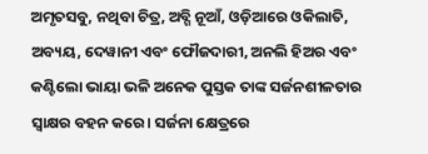ଅମୃତସବୁ, ନଥିବା ଚିତ୍ର, ଅବ୍ଗି ନୂଆଁ, ଓଡ଼ିଆରେ ଓକିଲାତି, ଅବ୍ୟୟ, ଦେୱାନୀ ଏବଂ ଫୌଜଦାରୀ, ଅନଲି ହିଅର ଏବଂ କଣ୍ଟିଲୋ ଭାୟା ଭଳି ଅନେକ ପୁସ୍ତକ ତାଙ୍କ ସର୍ଜନଶୀଳତାର ସ୍ବାକ୍ଷର ବହନ କରେ। ସର୍ଜନା କ୍ଷେତ୍ରରେ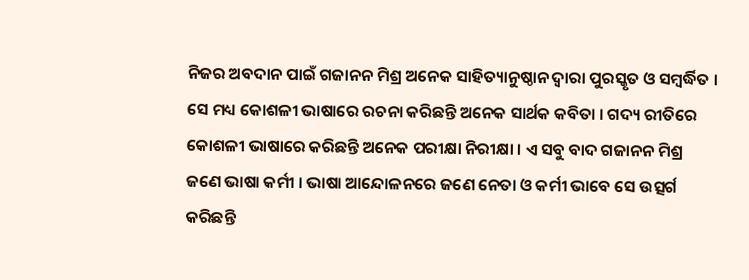ନିଜର ଅବଦାନ ପାଇଁ ଗଜାନନ ମିଶ୍ର ଅନେକ ସାହିତ୍ୟାନୁଷ୍ଠାନ ଦ୍ୱାରା ପୁରସ୍କୃତ ଓ ସମ୍ବର୍ଦ୍ଧିତ । ସେ ମଧ୍ୟ କୋଶଳୀ ଭାଷାରେ ରଚନା କରିଛନ୍ତି ଅନେକ ସାର୍ଥକ କବିତା । ଗଦ୍ୟ ରୀତିରେ କୋଶଳୀ ଭାଷାରେ କରିଛନ୍ତି ଅନେକ ପରୀକ୍ଷା ନିରୀକ୍ଷା । ଏ ସବୁ ବାଦ ଗଜାନନ ମିଶ୍ର ଜଣେ ଭାଷା କର୍ମୀ । ଭାଷା ଆନ୍ଦୋଳନରେ ଜଣେ ନେତା ଓ କର୍ମୀ ଭାବେ ସେ ଉତ୍ସର୍ଗ କରିଛନ୍ତି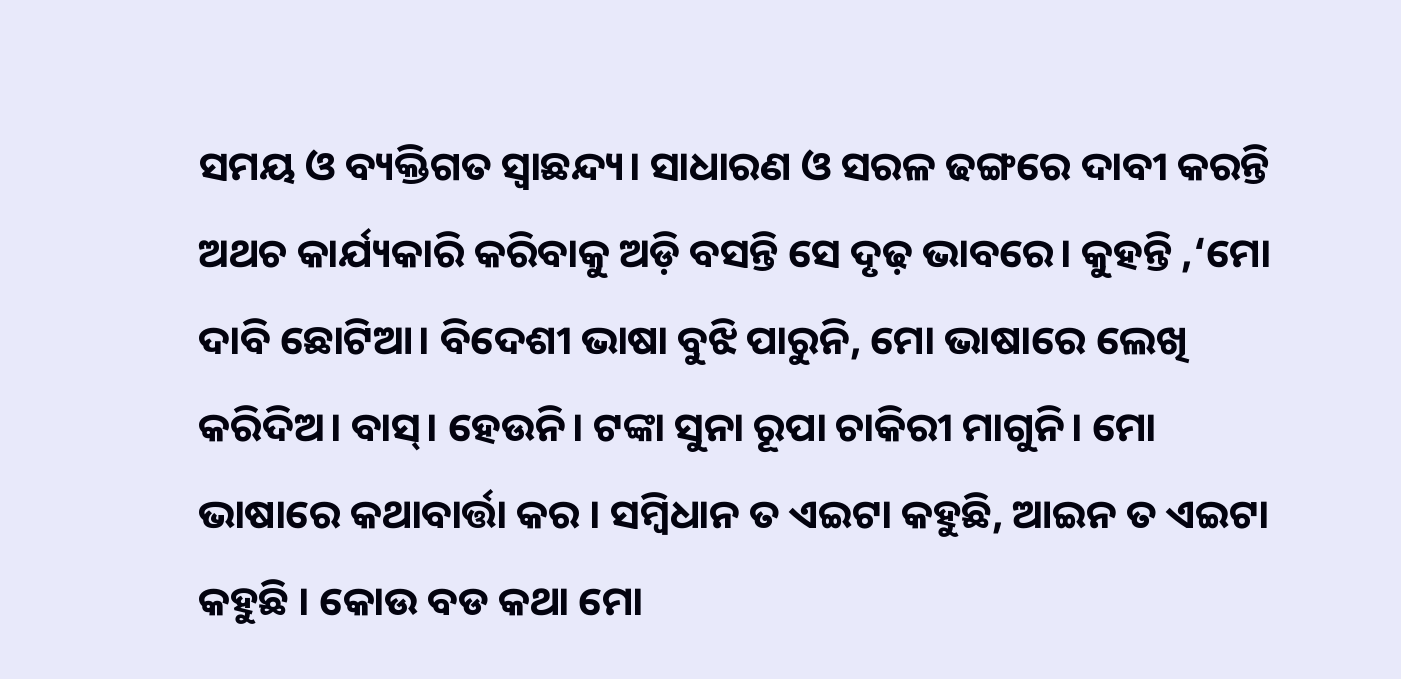ସମୟ ଓ ବ୍ୟକ୍ତିଗତ ସ୍ବାଛନ୍ଦ୍ୟ। ସାଧାରଣ ଓ ସରଳ ଢଙ୍ଗରେ ଦାବୀ କରନ୍ତି ଅଥଚ କାର୍ଯ୍ୟକାରି କରିବାକୁ ଅଡ଼ି ବସନ୍ତି ସେ ଦୃଢ଼ ଭାବରେ। କୁହନ୍ତି ,‘ମୋ ଦାବି ଛୋଟିଆ। ବିଦେଶୀ ଭାଷା ବୁଝି ପାରୁନି, ମୋ ଭାଷାରେ ଲେଖି କରିଦିଅ। ବାସ୍‌। ହେଉନି। ଟଙ୍କା ସୁନା ରୂପା ଚାକିରୀ ମାଗୁନି। ମୋ ଭାଷାରେ କଥାବାର୍ତ୍ତା କର । ସମ୍ବିଧାନ ତ ଏଇଟା କହୁଛି, ଆଇନ ତ ଏଇଟା କହୁଛି । କୋଉ ବଡ କଥା ମୋ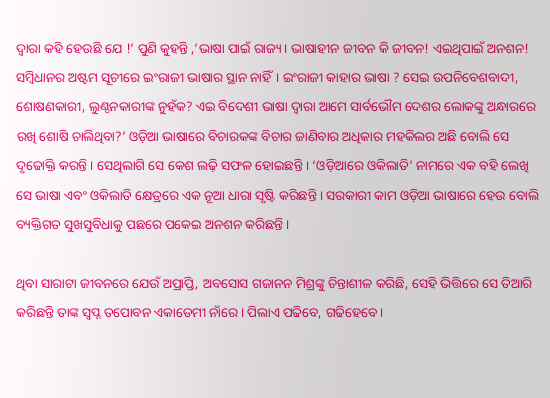ଦ୍ୱାରା କହି ହେଉଛି ଯେ !’ ପୁଣି କୁହନ୍ତି ,‘ଭାଷା ପାଇଁ ରାଜ୍ୟ। ଭାଷାହୀନ ଜୀବନ କି ଜୀବନ! ଏଇଥିପାଇଁ ଅନଶନ! ସମ୍ବିଧାନର ଅଷ୍ଟମ ସୂଚୀରେ ଇଂରାଜୀ ଭାଷାର ସ୍ଥାନ ନାହିଁ। ଇଂରାଜୀ କାହାର ଭାଷା ? ସେଇ ଉପନିବେଶବାଦୀ, ଶୋଷଣକାରୀ, ଲୁଣ୍ଠନକାରୀଙ୍କ ନୁହଁକ? ଏଇ ବିଦେଶୀ ଭାଷା ଦ୍ୱାରା ଆମେ ସାର୍ବଭୌମ ଦେଶର ଲୋକଙ୍କୁ ଅନ୍ଧାରରେ ରଖି ଶୋଷି ଚାଲିଥିବା?’ ଓଡ଼ିଆ ଭାଷାରେ ବିଚାରକଙ୍କ ବିଚାର ଜାଣିବାର ଅଧିକାର ମହକିଲର ଅଛି ବୋଲି ସେ ଦୃଢୋକ୍ତି କରନ୍ତି । ସେଥିଲାଗି ସେ କେଶ ଲଢ଼ି ସଫଳ ହୋଇଛନ୍ତି । ‘ଓଡ଼ିଆରେ ଓକିଲାତି’ ନାମରେ ଏକ ବହି ଲେଖି ସେ ଭାଷା ଏବଂ ଓକିଲାତି କ୍ଷେତ୍ରରେ ଏକ ନୂଆ ଧାରା ସୃଷ୍ଟି କରିଛନ୍ତି । ସରକାରୀ କାମ ଓଡ଼ିଆ ଭାଷାରେ ହେଉ ବୋଲି ବ୍ୟକ୍ତିଗତ ସୁଖସୁବିଧାକୁ ପଛରେ ପକେଇ ଅନଶନ କରିଛନ୍ତି ।

ଥିବା ସାରାଟା ଜୀବନରେ ଯେଉଁ ଅପ୍ରାପ୍ତି, ଅବସୋସ ଗଜାନନ ମିଶ୍ରଙ୍କୁ ଚିନ୍ତାଶୀଳ କରିଛି, ସେହି ଭିତ୍ତିରେ ସେ ତିଆରି କରିଛନ୍ତି ତାଙ୍କ ସ୍ବପ୍ନ ତପୋବନ ଏକାଡେମୀ ନାଁରେ। ପିଲାଏ ପଢିବେ, ଗଢିହେବେ।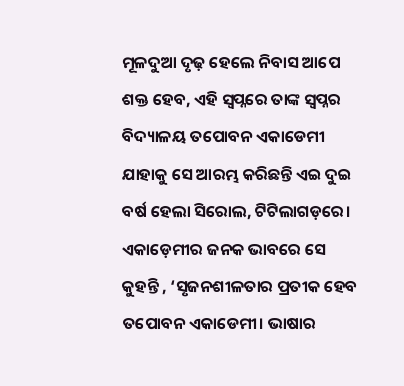ମୂଳଦୁଆ ଦୃଢ଼ ହେଲେ ନିବାସ ଆପେ ଶକ୍ତ ହେବ, ଏହି ସ୍ବପ୍ନରେ ତାଙ୍କ ସ୍ବପ୍ନର ବିଦ୍ୟାଳୟ ତପୋବନ ଏକାଡେମୀ ଯାହାକୁ ସେ ଆରମ୍ଭ କରିଛନ୍ତି ଏଇ ଦୁଇ ବର୍ଷ ହେଲା ସିରୋଲ, ଟିଟିଲାଗଡ଼ରେ। ଏକାଡ଼େମୀର ଜନକ ଭାବରେ ସେ କୁହନ୍ତି , ‘ସୃଜନଶୀଳତାର ପ୍ରତୀକ ହେବ ତପୋବନ ଏକାଡେମୀ। ଭାଷାର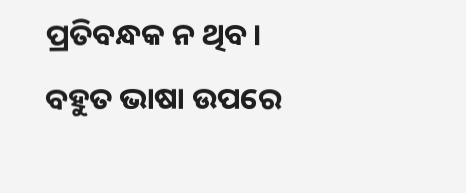ପ୍ରତିବନ୍ଧକ ନ ଥିବ। ବହୁତ ଭାଷା ଉପରେ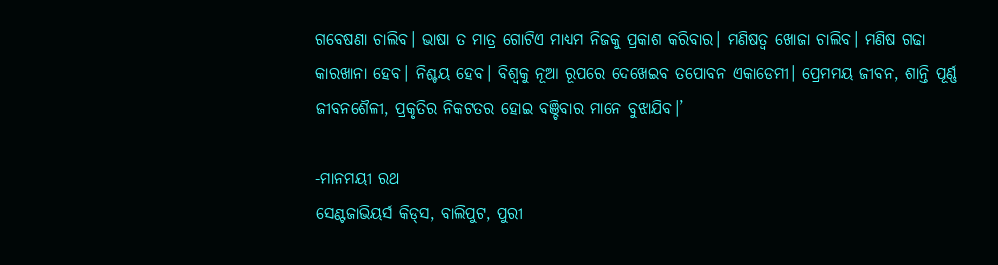ଗବେଷଣା ଚାଲିବ। ଭାଷା ତ ମାତ୍ର ଗୋଟିଏ ମାଧ୍ୟମ ନିଜକୁ ପ୍ରକାଶ କରିବାର। ମଣିଷତ୍ୱ ଖୋଜା ଚାଲିବ। ମଣିଷ ଗଢା କାରଖାନା ହେବ। ନିଶ୍ଚୟ ହେବ। ବିଶ୍ୱକୁ ନୂଆ ରୂପରେ ଦେଖେଇବ ତପୋବନ ଏକାଡେମୀ। ପ୍ରେମମୟ ଜୀବନ, ଶାନ୍ତି ପୂର୍ଣ୍ଣ ଜୀବନଶୈଳୀ, ପ୍ରକୃତିର ନିକଟତର ହୋଇ ବଞ୍ଚିବାର ମାନେ ବୁଝାଯିବ।’

-ମାନମୟୀ ରଥ
ସେଣ୍ଟଜାଭିୟର୍ସ କିଡ୍‌ସ, ବାଲିପୁଟ, ପୁରୀ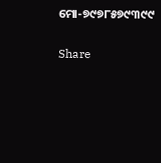ମୋ-୭୯୭୮୫୭୯୩୯୯

Share